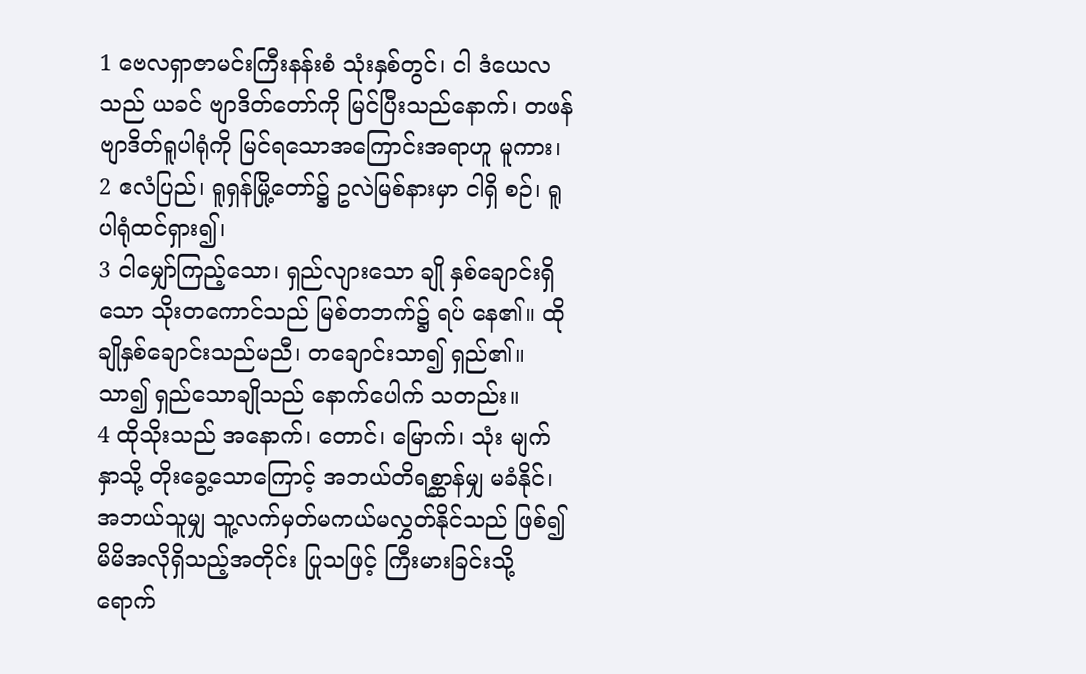1 ဗေလရှာဇာမင်းကြီးနန်းစံ သုံးနှစ်တွင်၊ ငါ ဒံယေလသည် ယခင် ဗျာဒိတ်တော်ကို မြင်ပြီးသည်နောက်၊ တဖန် ဗျာဒိတ်ရူပါရုံကို မြင်ရသောအကြောင်းအရာဟူ မူကား၊
2 ဧလံပြည်၊ ရူရှန်မြို့တော်၌ ဥလဲမြစ်နားမှာ ငါရှိ စဉ်၊ ရူပါရုံထင်ရှား၍၊
3 ငါမျှော်ကြည့်သော၊ ရှည်လျားသော ချို နှစ်ချောင်းရှိသော သိုးတကောင်သည် မြစ်တဘက်၌ ရပ် နေ၏။ ထိုချိုနှစ်ချောင်းသည်မညီ၊ တချောင်းသာ၍ ရှည်၏။ သာ၍ ရှည်သောချိုသည် နောက်ပေါက် သတည်း။
4 ထိုသိုးသည် အနောက်၊ တောင်၊ မြောက်၊ သုံး မျက်နှာသို့ တိုးခွေ့သောကြောင့် အဘယ်တိရစ္ဆာန်မျှ မခံနိုင်၊ အဘယ်သူမျှ သူ့လက်မှတ်မကယ်မလွှတ်နိုင်သည် ဖြစ်၍ မိမိအလိုရှိသည့်အတိုင်း ပြုသဖြင့် ကြီးမားခြင်းသို့ ရောက်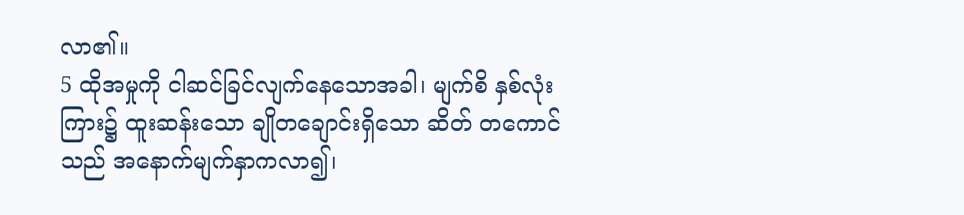လာ၏။
5 ထိုအမှုကို ငါဆင်ခြင်လျက်နေသောအခါ၊ မျက်စိ နှစ်လုံးကြား၌ ထူးဆန်းသော ချိုတချောင်းရှိသော ဆိတ် တကောင်သည် အနောက်မျက်နှာကလာ၍၊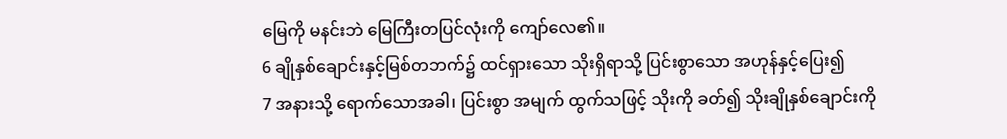မြေကို မနင်းဘဲ မြေကြီးတပြင်လုံးကို ကျော်လေ၏။
6 ချိုနှစ်ချောင်းနှင့်မြစ်တဘက်၌ ထင်ရှားသော သိုးရှိရာသို့ ပြင်းစွာသော အဟုန်နှင့်ပြေး၍
7 အနားသို့ ရောက်သောအခါ၊ ပြင်းစွာ အမျက် ထွက်သဖြင့် သိုးကို ခတ်၍ သိုးချိုနှစ်ချောင်းကို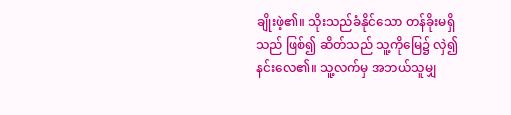ချိုးဖဲ့၏။ သိုးသည်ခံနိုင်သော တန်ခိုးမရှိသည် ဖြစ်၍ ဆိတ်သည် သူ့ကိုမြေ၌ လှဲ၍နင်းလေ၏။ သူ့လက်မှ အဘယ်သူမျှ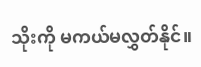သိုးကို မကယ်မလွှတ်နိုင်။